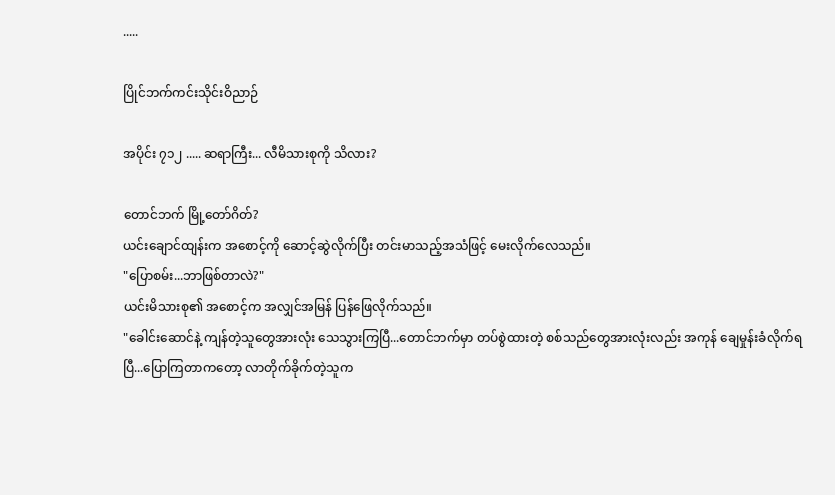.....

ပြိုင်ဘက်ကင်းသိုင်းဝိညာဉ်

အပိုင်း ၇၁၂ ..... ဆရာကြီး... လီမိသားစုကို သိလား?

တောင်ဘက် မြို့တော်ဂိတ်?
ယင်းချောင်ထျန်းက အစောင့်ကို ဆောင့်ဆွဲလိုက်ပြီး တင်းမာသည့်အသံဖြင့် မေးလိုက်လေသည်။
"ပြောစမ်း...ဘာဖြစ်တာလဲ?"
ယင်းမိသားစု၏ အစောင့်က အလျှင်အမြန် ပြန်ဖြေလိုက်သည်။
"ခေါင်းဆောင်နဲ့ ကျန်တဲ့သူတွေအားလုံး သေသွားကြပြီ...တောင်ဘက်မှာ တပ်စွဲထားတဲ့ စစ်သည်တွေအားလုံးလည်း အကုန် ချေမှုန်းခံလိုက်ရပြီ...ပြောကြတာကတော့ လာတိုက်ခိုက်တဲ့သူက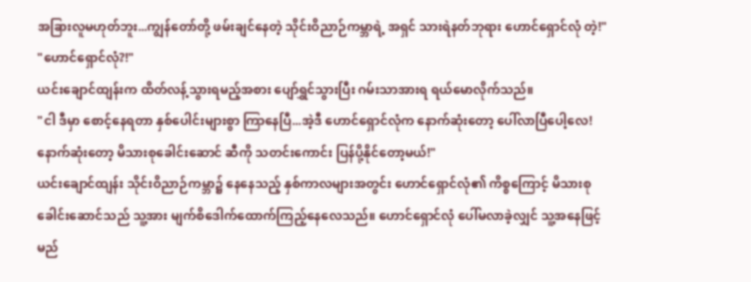အခြားလူမဟုတ်ဘူး...ကျွန်တော်တို့ ဖမ်းချင်နေတဲ့ သိုင်းဝိညာဉ်ကမ္ဘာရဲ့ အရှင် သားရဲနတ်ဘုရား ဟောင်ရှောင်လုံ တဲ့!"
"ဟောင်ရှောင်လုံ?!"
ယင်းချောင်ထျန်းက ထိတ်လန့်သွားရမည့်အစား ပျော်ရွှင်သွားပြီး ဂမ်းသာအားရ ရယ်မောလိုက်သည်။
"ငါ ဒီမှာ စောင့်နေရတာ နှစ်ပေါင်းများစွာ ကြာနေပြီ...အဲ့ဒီ ဟောင်ရှောင်လုံက နောက်ဆုံးတော့ ပေါ်လာပြီပေါ့လေ!နောက်ဆုံးတော့ မိသားစုခေါင်းဆောင် ဆီကို သတင်းကောင်း ပြန်ပို့နိုင်တော့မယ်!"
ယင်းချောင်ထျန်း သိုင်းဝိညာဉ်ကမ္ဘာ၌ နေနေသည့် နှစ်ကာလများအတွင်း ဟောင်ရှောင်လုံ၏ ကိစ္စကြောင့် မိသားစုခေါင်းဆောင်သည် သူ့အား မျက်စိဒေါက်ထောက်ကြည့်နေလေသည်။ ဟောင်ရှောင်လုံ ပေါ်မလာခဲ့လျှင် သူ့အနေဖြင့် မည်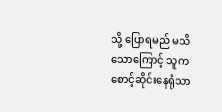သို့ ပြောရမည် မသိသောကြောင့် သူက စောင့်ဆိုင်းနေရုံသာ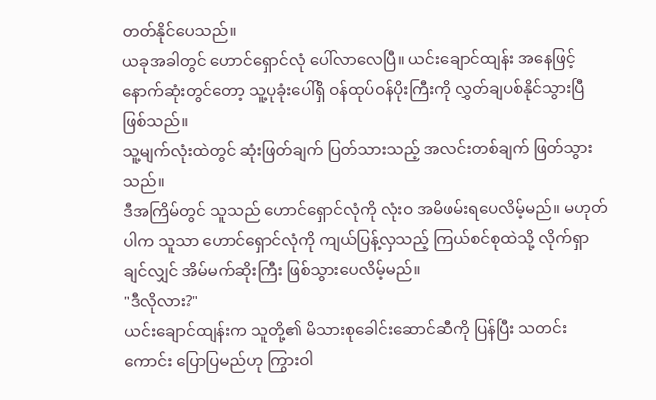တတ်နိုင်ပေသည်။
ယခုအခါတွင် ဟောင်ရှောင်လုံ ပေါ်လာလေပြီ။ ယင်းချောင်ထျန်း အနေဖြင့် နောက်ဆုံးတွင်တော့ သူ့ပုခုံးပေါ်ရှိ ဝန်ထုပ်ဝန်ပိုးကြီးကို လွှတ်ချပစ်နိုင်သွားပြီ ဖြစ်သည်။
သူ့မျက်လုံးထဲတွင် ဆုံးဖြတ်ချက် ပြတ်သားသည့် အလင်းတစ်ချက် ဖြတ်သွားသည်။
ဒီအကြိမ်တွင် သူသည် ဟောင်ရှောင်လုံကို လုံးဝ အမိဖမ်းရပေလိမ့်မည်။ မဟုတ်ပါက သူသာ ဟောင်ရှောင်လုံကို ကျယ်ပြန့်လှသည့် ကြယ်စင်စုထဲသို့ လိုက်ရှာချင်လျှင် အိမ်မက်ဆိုးကြီး ဖြစ်သွားပေလိမ့်မည်။
"ဒီလိုလား?"
ယင်းချောင်ထျန်းက သူတို့၏ မိသားစုခေါင်းဆောင်ဆီကို ပြန်ပြီး သတင်းကောင်း ပြောပြမည်ဟု ကြွားဝါ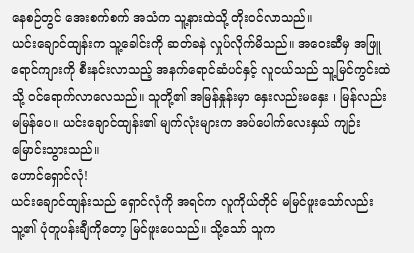နေစဉ်တွင် အေးစက်စက် အသံက သူ့နားထဲသို့ တိုးဝင်လာသည်။
ယင်းချောင်ထျန်းက သူ့ခေါင်းကို ဆတ်ခနဲ လှုပ်လိုက်မိသည်။ အဝေးဆီမှ အဖြူရောင်ကျားကို စီးနင်းလာသည့် အနက်ရောင်ဆံပင်နှင့် လူငယ်သည် သူ့မြင်ကွင်းထဲသို့ ဝင်ရောက်လာလေသည်။ သူတို့၏ အမြန်နှုန်းမှာ နှေးလည်းမနှေး ၊ မြန်လည်းမမြန်ပေ။ ယင်းချောင်ထျန်း၏ မျက်လုံးများက အပ်ပေါက်လေးနှယ် ကျဉ်းမြောင်းသွားသည်။
ဟောင်ရှောင်လုံ!
ယင်းချောင်ထျန်းသည် ရှောင်လုံကို အရင်က လူကိုယ်တိုင် မမြင်ဖူးသော်လည်း သူ့၏ ပုံတူပန်းချီကိုတော့ မြင်ဖူးပေသည်။ သို့သော် သူက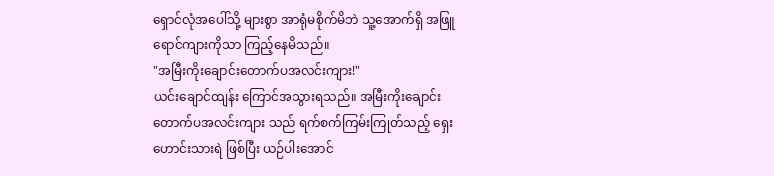ရှောင်လုံအပေါ်သို့ များစွာ အာရုံမစိုက်မိဘဲ သူ့အောက်ရှိ အဖြူရောင်ကျားကိုသာ ကြည့်နေမိသည်။
"အမြီးကိုးချောင်းတောက်ပအလင်းကျား!"
ယင်းချောင်ထျန်း ကြောင်အသွားရသည်။ အမြီးကိုးချောင်းတောက်ပအလင်းကျား သည် ရက်စက်ကြမ်းကြုတ်သည့် ရှေးဟောင်းသားရဲ ဖြစ်ပြီး ယဉ်ပါးအောင်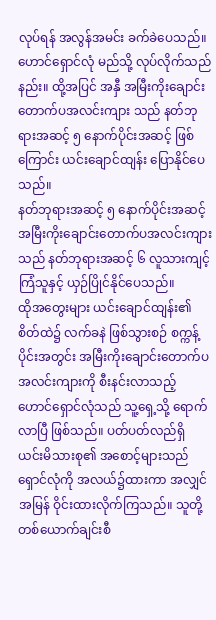လုပ်ရန် အလွန်အမင်း ခက်ခဲပေသည်။ ဟောင်ရှောင်လုံ မည်သို့ လုပ်လိုက်သည်နည်း။ ထို့အပြင် အနှီ အမြီးကိုးချောင်းတောက်ပအလင်းကျား သည် နတ်ဘုရားအဆင့် ၅ နောက်ပိုင်းအဆင့် ဖြစ်ကြောင်း ယင်းချောင်ထျန်း ပြောနိုင်ပေသည်။
နတ်ဘုရားအဆင့် ၅ နောက်ပိုင်းအဆင့် အမြီးကိုးချောင်းတောက်ပအလင်းကျား သည် နတ်ဘုရားအဆင့် ၆ လူသားကျင့်ကြံသူနှင့် ယှဉ်ပြိုင်နိုင်ပေသည်။
ထိုအတွေးများ ယင်းချောင်ထျန်း၏ စိတ်ထဲ၌ လက်ခနဲ ဖြစ်သွားစဉ် စက္ကန့်ပိုင်းအတွင်း အမြီးကိုးချောင်းတောက်ပအလင်းကျားကို စီးနင်းလာသည့် ဟောင်ရှောင်လုံသည် သူ့ရှေ့သို့ ရောက်လာပြီ ဖြစ်သည်။ ပတ်ပတ်လည်ရှိ ယင်းမိသားစု၏ အစောင့်များသည် ရှောင်လုံကို အလယ်၌ထားကာ အလျှင်အမြန် ဝိုင်းထားလိုက်ကြသည်။ သူတို့ တစ်ယောက်ချင်းစီ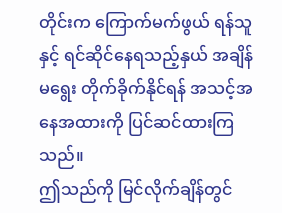တိုင်းက ကြောက်မက်ဖွယ် ရန်သူနှင့် ရင်ဆိုင်နေရသည့်နှယ် အချိန်မရွေး တိုက်ခိုက်နိုင်ရန် အသင့်အနေအထားကို ပြင်ဆင်ထားကြသည်။
ဤသည်ကို မြင်လိုက်ချိန်တွင်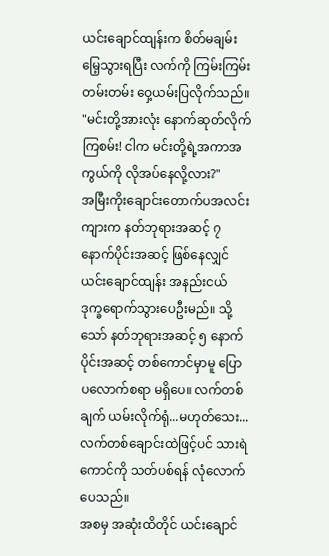ယင်းချောင်ထျန်းက စိတ်မချမ်းမြေ့သွားရပြီး လက်ကို ကြမ်းကြမ်းတမ်းတမ်း ဝှေ့ယမ်းပြလိုက်သည်။
"မင်းတို့အားလုံး နောက်ဆုတ်လိုက်ကြစမ်း! ငါက မင်းတို့ရဲ့အကာအကွယ်ကို လိုအပ်နေလို့လား?"
အမြီးကိုးချောင်းတောက်ပအလင်းကျားက နတ်ဘုရားအဆင့် ၇ နောက်ပိုင်းအဆင့် ဖြစ်နေလျှင် ယင်းချောင်ထျန်း အနည်းငယ် ဒုက္ခရောက်သွားပေဦးမည်။ သို့သော် နတ်ဘုရားအဆင့် ၅ နောက်ပိုင်းအဆင့် တစ်ကောင်မှာမူ ပြောပလောက်စရာ မရှိပေ။ လက်တစ်ချက် ယမ်းလိုက်ရုံ...မဟုတ်သေး...လက်တစ်ချောင်းထဲဖြင့်ပင် သားရဲကောင်ကို သတ်ပစ်ရန် လုံလောက်ပေသည်။
အစမှ အဆုံးထိတိုင် ယင်းချောင်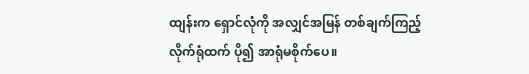ထျန်းက ရှောင်လုံကို အလျှင်အမြန် တစ်ချက်ကြည့်လိုက်ရုံထက် ပို၍ အာရုံမစိုက်ပေ။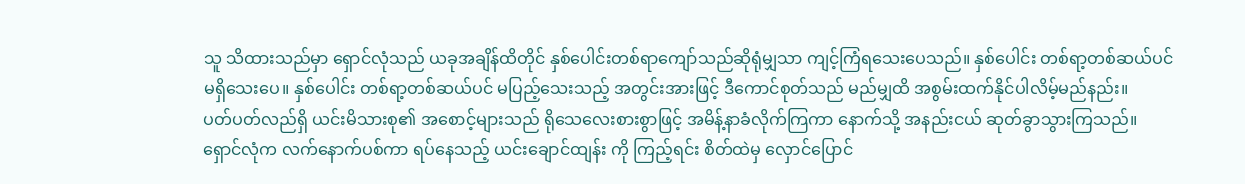သူ သိထားသည်မှာ ရှောင်လုံသည် ယခုအချိန်ထိတိုင် နှစ်ပေါင်းတစ်ရာကျော်သည်ဆိုရုံမျှသာ ကျင့်ကြံရသေးပေသည်။ နှစ်ပေါင်း တစ်ရာ့တစ်ဆယ်ပင် မရှိသေးပေ။ နှစ်ပေါင်း တစ်ရာ့တစ်ဆယ်ပင် မပြည့်သေးသည့် အတွင်းအားဖြင့် ဒီကောင်စုတ်သည် မည်မျှထိ အစွမ်းထက်နိုင်ပါလိမ့်မည်နည်း။
ပတ်ပတ်လည်ရှိ ယင်းမိသားစု၏ အစောင့်များသည် ရိုသေလေးစားစွာဖြင့် အမိန့်နာခံလိုက်ကြကာ နောက်သို့ အနည်းငယ် ဆုတ်ခွာသွားကြသည်။
ရှောင်လုံက လက်နောက်ပစ်ကာ ရပ်နေသည့် ယင်းချောင်ထျန်း ကို ကြည့်ရင်း စိတ်ထဲမှ လှောင်ပြောင်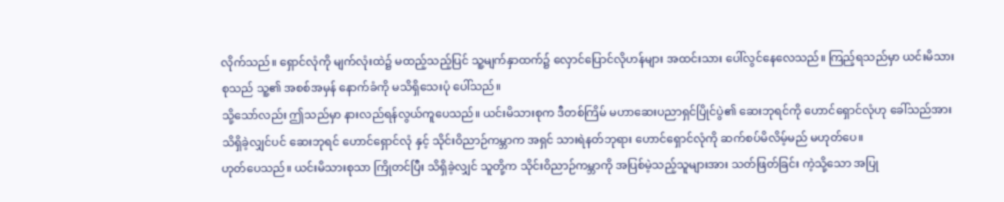လိုက်သည်။ ရှောင်လုံကို မျက်လုံးထဲ၌ မထည့်သည့်ပြင် သူ့မျက်နှာထက်၌ လှောင်ပြောင်လိုဟန်များ အထင်းသား ပေါ်လွင်နေလေသည်။ ကြည့်ရသည်မှာ ယင်းမိသားစုသည် သူ့၏ အစစ်အမှန် နောက်ခံကို မသိရှိသေးပုံ ပေါ်သည်။
သို့သော်လည်း ဤသည်မှာ နားလည်ရန်လွယ်ကူပေသည်။ ယင်းမိသားစုက ဒီတစ်ကြိမ် မဟာဆေးပညာရှင်ပြိုင်ပွဲ၏ ဆေးဘုရင်ကို ဟောင်ရှောင်လုံဟု ခေါ်သည်အား သိရှိခဲ့လျှင်ပင် ဆေးဘုရင် ဟောင်ရှောင်လုံ နှင့် သိုင်းဝိညာဉ်ကမ္ဘာက အရှင် သားရဲနတ်ဘုရား ဟောင်ရှောင်လုံကို ဆက်စပ်မိလိမ့်မည် မဟုတ်ပေ။
ဟုတ်ပေသည်။ ယင်းမိသားစုသာ ကြိုတင်ပြီး သိရှိခဲ့လျှင် သူတို့က သိုင်းဝိညာဉ်ကမ္ဘာကို အပြစ်မဲ့သည့်သူများအား သတ်ဖြတ်ခြင်း ကဲ့သို့သော အပြု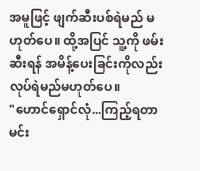အမူဖြင့် ဖျက်ဆီးပစ်ရဲမည် မဟုတ်ပေ။ ထို့အပြင် သူ့ကို ဖမ်းဆီးရန် အမိန့်ပေးခြင်းကိုလည်း လုပ်ရဲမည်မဟုတ်ပေ။
"ဟောင်ရှောင်လုံ...ကြည့်ရတာ မင်း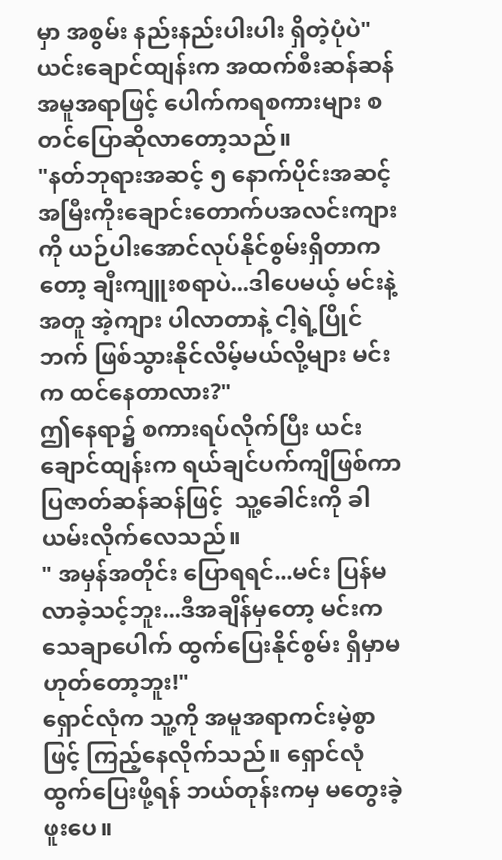မှာ အစွမ်း နည်းနည်းပါးပါး ရှိတဲ့ပုံပဲ"
ယင်းချောင်ထျန်းက အထက်စီးဆန်ဆန် အမူအရာဖြင့် ပေါက်ကရစကားများ စတင်ပြောဆိုလာတော့သည်။
"နတ်ဘုရားအဆင့် ၅ နောက်ပိုင်းအဆင့် အမြီးကိုးချောင်းတောက်ပအလင်းကျားကို ယဉ်ပါးအောင်လုပ်နိုင်စွမ်းရှိတာကတော့ ချီးကျူးစရာပဲ...ဒါပေမယ့် မင်းနဲ့အတူ အဲ့ကျား ပါလာတာနဲ့ ငါ့ရဲ့ပြိုင်ဘက် ဖြစ်သွားနိုင်လိမ့်မယ်လို့များ မင်းက ထင်နေတာလား?"
ဤနေရာ၌ စကားရပ်လိုက်ပြီး ယင်းချောင်ထျန်းက ရယ်ချင်ပက်ကျိဖြစ်ကာ ပြဇာတ်ဆန်ဆန်ဖြင့်  သူ့ခေါင်းကို ခါယမ်းလိုက်လေသည်။
" အမှန်အတိုင်း ပြောရရင်...မင်း ပြန်မလာခဲ့သင့်ဘူး...ဒီအချိန်မှတော့ မင်းက သေချာပေါက် ထွက်ပြေးနိုင်စွမ်း ရှိမှာမဟုတ်တော့ဘူး!"
ရှောင်လုံက သူ့ကို အမူအရာကင်းမဲ့စွာဖြင့် ကြည့်နေလိုက်သည်။ ရှောင်လုံ ထွက်ပြေးဖို့ရန် ဘယ်တုန်းကမှ မတွေးခဲ့ဖူးပေ။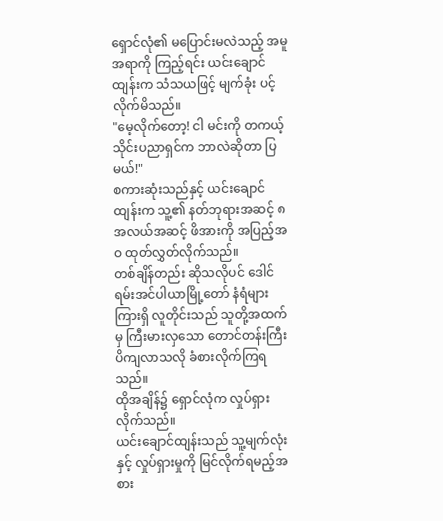ရှောင်လုံ၏ မပြောင်းမလဲသည့် အမူအရာကို ကြည့်ရင်း ယင်းချောင်ထျန်းက သံသယဖြင့် မျက်ခုံး ပင့်လိုက်မိသည်။
"မေ့လိုက်တော့! ငါ မင်းကို တကယ့် သိုင်းပညာရှင်က ဘာလဲဆိုတာ ပြမယ်!"
စကားဆုံးသည်နှင့် ယင်းချောင်ထျန်းက သူ့၏ နတ်ဘုရားအဆင့် ၈ အလယ်အဆင့် ဖိအားကို အပြည့်အဝ ထုတ်လွှတ်လိုက်သည်။
တစ်ချိန်တည်း ဆိုသလိုပင် ဒေါင်ရမ်းအင်ပါယာမြို့တော် နံရံများကြားရှိ လူတိုင်းသည် သူတို့အထက်မှ ကြီးမားလှသော တောင်တန်းကြီး ပိကျလာသလို ခံစားလိုက်ကြရသည်။
ထိုအချိန်၌ ရှောင်လုံက လှုပ်ရှားလိုက်သည်။
ယင်းချောင်ထျန်းသည် သူ့မျက်လုံးနှင့် လှုပ်ရှားမှုကို မြင်လိုက်ရမည့်အစား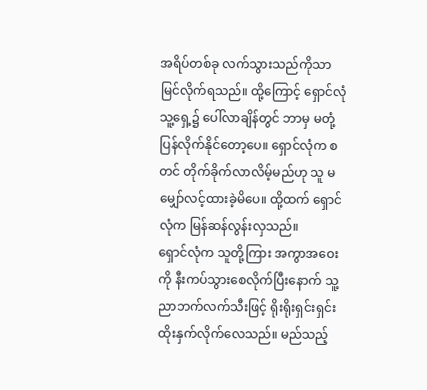အရိပ်တစ်ခု လက်သွားသည်ကိုသာ မြင်လိုက်ရသည်။ ထို့ကြောင့် ရှောင်လုံ သူ့ရှေ့၌ ပေါ်လာချိန်တွင် ဘာမှ မတုံ့ပြန်လိုက်နိုင်တော့ပေ။ ရှောင်လုံက စတင် တိုက်ခိုက်လာလိမ့်မည်ဟု သူ မမျှော်လင့်ထားခဲ့မိပေ။ ထို့ထက် ရှောင်လုံက မြန်ဆန်လွန်းလှသည်။
ရှောင်လုံက သူတို့ကြား အကွာအဝေးကို နီးကပ်သွားစေလိုက်ပြီးနောက် သူ့ ညာဘက်လက်သီးဖြင့် ရိုးရိုးရှင်းရှင်း ထိုးနှက်လိုက်လေသည်။ မည်သည့်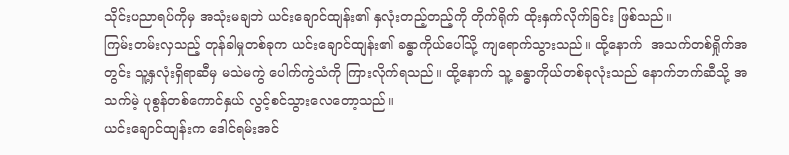သိုင်းပညာရပ်ကိုမှ အသုံးမချဘဲ ယင်းချောင်ထျန်း၏ နှလုံးတည့်တည့်ကို တိုက်ရိုက် ထိုးနှက်လိုက်ခြင်း ဖြစ်သည်။
ကြမ်းတမ်းလှသည့် တုန်ခါမှုတစ်ခုက ယင်းချောင်ထျန်း၏ ခန္ဓာကိုယ်ပေါ်သို့ ကျရောက်သွားသည်။ ထို့နောက်  အသက်တစ်ရှိုက်အတွင်း သူ့နှလုံးရှိရာဆီမှ မသဲမကွဲ ပေါက်ကွဲသံကို ကြားလိုက်ရသည်။ ထို့နောက် သူ့ ခန္ဓာကိုယ်တစ်ခုလုံးသည် နောက်ဘက်ဆီသို့ အသက်မဲ့ ပုစွန်တစ်ကောင်နှယ် လွင့်စင်သွားလေတော့သည်။
ယင်းချောင်ထျန်းက ဒေါင်ရမ်းအင်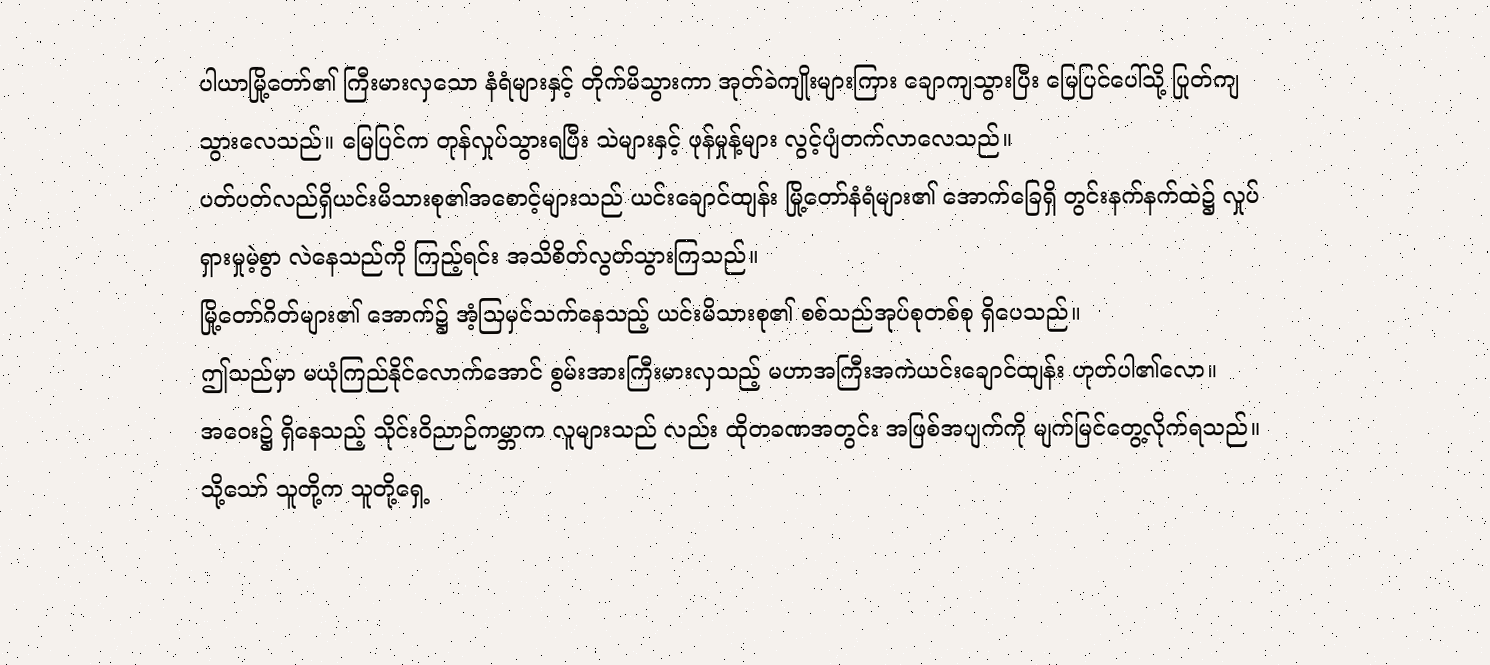ပါယာမြို့တော်၏ ကြီးမားလှသော နံရံများနှင့် တိုက်မိသွားကာ အုတ်ခဲကျိုးများကြား ချောကျသွားပြီး မြေပြင်ပေါ်သို့ ပြုတ်ကျသွားလေသည်။ မြေပြင်က တုန်လှုပ်သွားရပြီး သဲများနှင့် ဖုန်မှုန့်များ လွင့်ပျံတက်လာလေသည်။
ပတ်ပတ်လည်ရှိယင်းမိသားစု၏အစောင့်များသည် ယင်းချောင်ထျန်း မြို့တော်နံရံများ၏ အောက်ခြေရှိ တွင်းနက်နက်ထဲ၌ လှုပ်ရှားမှုမဲ့စွာ လဲနေသည်ကို ကြည့်ရင်း အသိစိတ်လွတ်သွားကြသည်။
မြို့တော်ဂိတ်များ၏ အောက်၌ အံ့သြမှင်သက်နေသည့် ယင်းမိသားစု၏ စစ်သည်အုပ်စုတစ်စု ရှိပေသည်။
ဤသည်မှာ မယုံကြည်နိုင်လောက်အောင် စွမ်းအားကြီးမားလှသည့် မဟာအကြီးအကဲယင်းချောင်ထျန်း ဟုတ်ပါ၏လော။
အဝေး၌ ရှိနေသည့် သိုင်းဝိညာဉ်ကမ္ဘာက လူများသည် လည်း ထိုတခဏအတွင်း အဖြစ်အပျက်ကို မျက်မြင်တွေ့လိုက်ရသည်။ သို့သော် သူတို့က သူတို့ရှေ့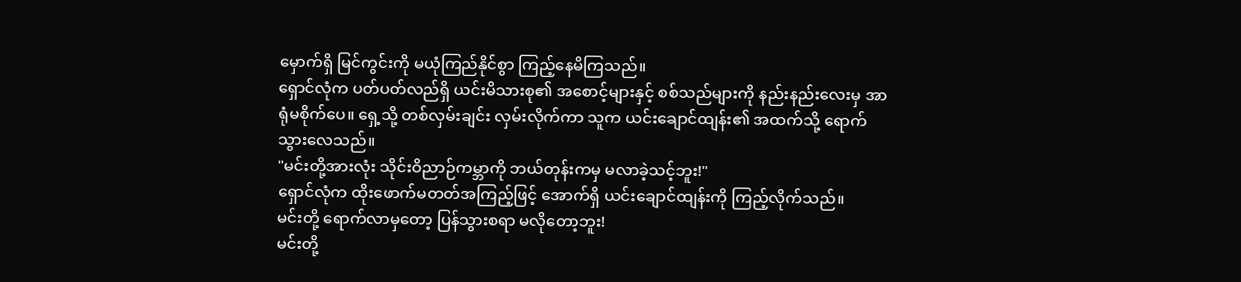မှောက်ရှိ မြင်ကွင်းကို မယုံကြည်နိုင်စွာ ကြည့်နေမိကြသည်။
ရှောင်လုံက ပတ်ပတ်လည်ရှိ ယင်းမိသားစု၏ အစောင့်များနှင့် စစ်သည်များကို နည်းနည်းလေးမှ အာရုံမစိုက်ပေ။ ရှေ့သို့ တစ်လှမ်းချင်း လှမ်းလိုက်ကာ သူက ယင်းချောင်ထျန်း၏ အထက်သို့ ရောက်သွားလေသည်။
"မင်းတို့အားလုံး သိုင်းဝိညာဉ်ကမ္ဘာကို ဘယ်တုန်းကမှ မလာခဲ့သင့်ဘူး!"
ရှောင်လုံက ထိုးဖောက်မတတ်အကြည့်ဖြင့် အောက်ရှိ ယင်းချောင်ထျန်းကို ကြည့်လိုက်သည်။
မင်းတို့ ရောက်လာမှတော့ ပြန်သွားစရာ မလိုတော့ဘူး!
မင်းတို့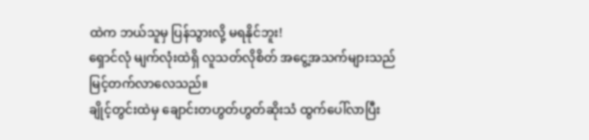ထဲက ဘယ်သူမှ ပြန်သွားလို့ မရနိုင်ဘူး!
ရှောင်လုံ မျက်လုံးထဲရှိ လူသတ်လိုစိတ် အငွေ့အသက်များသည် မြင့်တက်လာလေသည်။
ချိုင့်တွင်းထဲမှ ချောင်းတဟွတ်ဟွတ်ဆိုးသံ ထွက်ပေါ်လာပြီး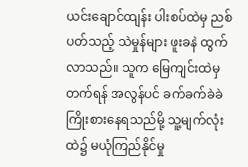ယင်းချောင်ထျန်း ပါးစပ်ထဲမှ ညစ်ပတ်သည့် သဲမှုန်များ ဖူးခနဲ ထွက်လာသည်။ သူက မြေကျင်းထဲမှ တက်ရန် အလွန်ပင် ခက်ခက်ခဲခဲ ကြိုးစားနေရသည်မို့ သူ့မျက်လုံးထဲ၌ မယုံကြည်နိုင်မှု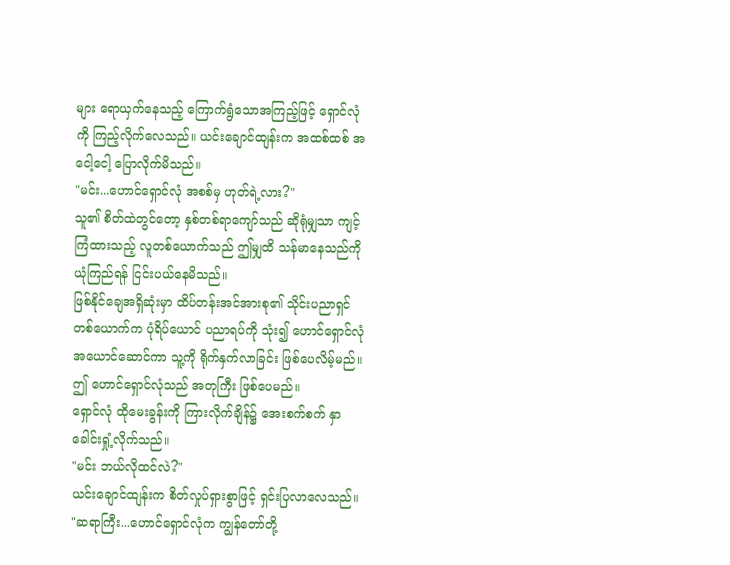များ ရောယှက်နေသည့် ကြောက်ရွံသောအကြည့်ဖြင့် ရှောင်လုံကို ကြည့်လိုက်လေသည်။ ယင်းချောင်ထျန်းက အထစ်ထစ် အငေါ့ငေါ့ ပြောလိုက်မိသည်။
"မင်း...ဟောင်ရှောင်လုံ အစစ်မှ ဟုတ်ရဲ့လား?"
သူ၏ စိတ်ထဲတွင်တော့ နှစ်တစ်ရာကျော်သည် ဆိုရုံမျှသာ ကျင့်ကြံထားသည့် လူတစ်ယောက်သည် ဤမျှထိ သန်မာနေသည်ကို ယုံကြည်ရန် ငြင်းပယ်နေမိသည်။
ဖြစ်နိုင်ချေအရှိဆုံးမှာ ထိပ်တန်းအင်အားစု၏ သိုင်းပညာရှင်တစ်ယောက်က ပုံရိပ်ယောင် ပညာရပ်ကို သုံး၍ ဟောင်ရှောင်လုံ အယောင်ဆောင်ကာ သူ့ကို ရိုက်နှက်လာခြင်း ဖြစ်ပေလိမ့်မည်။
ဤ ဟောင်ရှောင်လုံသည် အတုကြီး ဖြစ်ပေမည်။
ရှောင်လုံ ထိုမေးခွန်းကို ကြားလိုက်ချိန်၌ အေးစက်စက် နှာခေါင်းရှုံ့လိုက်သည်။
"မင်း ဘယ်လိုထင်လဲ?"
ယင်းချောင်ထျန်းက စိတ်လှုပ်ရှားစွာဖြင့် ရှင်းပြလာလေသည်။
"ဆရာကြီး...ဟောင်ရှောင်လုံက ကျွန်တော်တို့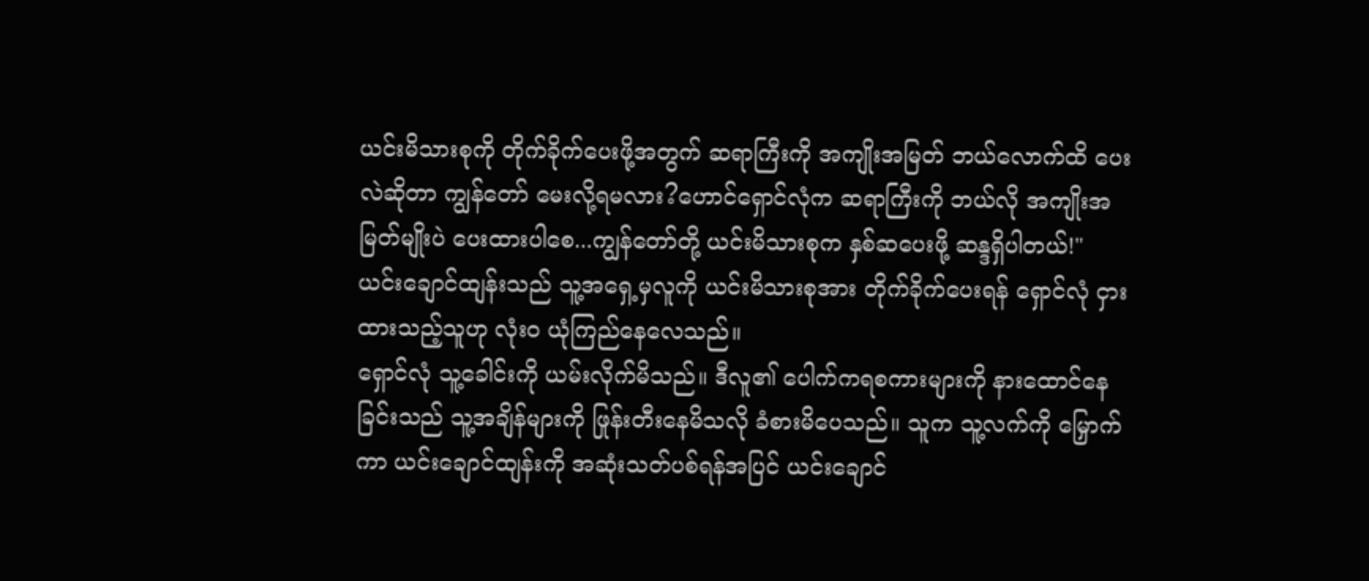ယင်းမိသားစုကို တိုက်ခိုက်ပေးဖို့အတွက် ဆရာကြီးကို အကျိုးအမြတ် ဘယ်လောက်ထိ ပေးလဲဆိုတာ ကျွန်တော် မေးလို့ရမလား?ဟောင်ရှောင်လုံက ဆရာကြီးကို ဘယ်လို အကျိုးအမြတ်မျိုးပဲ ပေးထားပါစေ...ကျွန်တော်တို့ ယင်းမိသားစုက နှစ်ဆပေးဖို့ ဆန္ဒရှိပါတယ်!"
ယင်းချောင်ထျန်းသည် သူ့အရှေ့မှလူကို ယင်းမိသားစုအား တိုက်ခိုက်ပေးရန် ရှောင်လုံ ငှားထားသည့်သူဟု လုံးဝ ယုံကြည်နေလေသည်။
ရှောင်လုံ သူ့ခေါင်းကို ယမ်းလိုက်မိသည်။ ဒီလူ၏ ပေါက်ကရစကားများကို နားထောင်နေခြင်းသည် သူ့အချိန်များကို ဖြုန်းတီးနေမိသလို ခံစားမိပေသည်။ သူက သူ့လက်ကို မြှောက်ကာ ယင်းချောင်ထျန်းကို အဆုံးသတ်ပစ်ရန်အပြင် ယင်းချောင်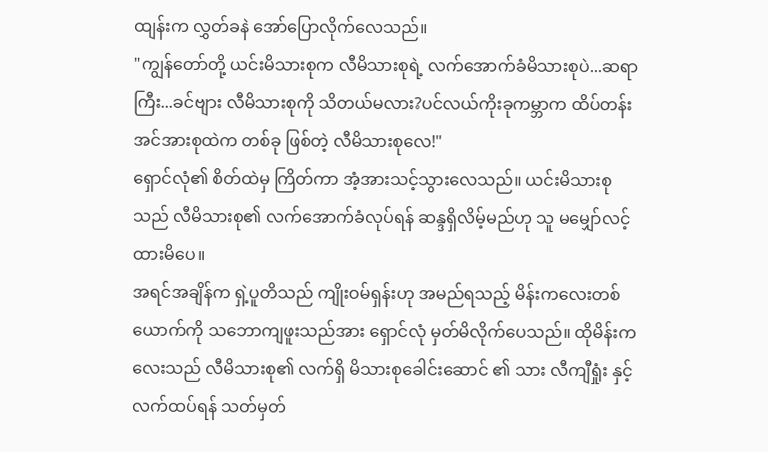ထျန်းက လွှတ်ခနဲ အော်ပြောလိုက်လေသည်။
"ကျွန်တော်တို့ ယင်းမိသားစုက လီမိသားစုရဲ့ လက်အောက်ခံမိသားစုပဲ...ဆရာကြီး...ခင်ဗျား လီမိသားစုကို သိတယ်မလား?ပင်လယ်ကိုးခုကမ္ဘာက ထိပ်တန်းအင်အားစုထဲက တစ်ခု ဖြစ်တဲ့ လီမိသားစုလေ!"
ရှောင်လုံ၏ စိတ်ထဲမှ ကြိတ်ကာ အံ့အားသင့်သွားလေသည်။ ယင်းမိသားစုသည် လီမိသားစု၏ လက်အောက်ခံလုပ်ရန် ဆန္ဒရှိလိမ့်မည်ဟု သူ မမျှော်လင့်ထားမိပေ။
အရင်အချိန်က ရှဲ့ပူတိသည် ကျိုးဝမ်ရှန်းဟု အမည်ရသည့် မိန်းကလေးတစ်ယောက်ကို သဘောကျဖူးသည်အား ရှောင်လုံ မှတ်မိလိုက်ပေသည်။ ထိုမိန်းကလေးသည် လီမိသားစု၏ လက်ရှိ မိသားစုခေါင်းဆောင် ၏ သား လီကျီရှုံး နှင့် လက်ထပ်ရန် သတ်မှတ်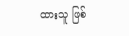ထားသူ ဖြစ်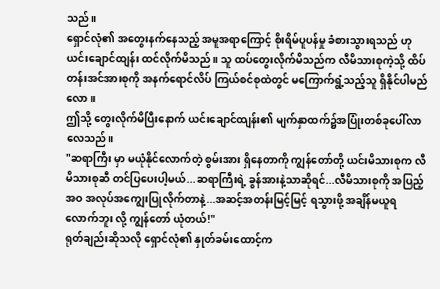သည်။
ရှောင်လုံ၏ အတွေးနက်နေသည့် အမူအရာကြောင့် စိုးရိမ်ပူပန်မှု ခံစားသွားရသည် ဟု ယင်းချောင်ထျန်း ထင်လိုက်မိသည်။ သူ ထပ်တွေးလိုက်မိသည်က လီမိသားစုကဲ့သို့ ထိပ်တန်းအင်အားစုကို အနက်ရောင်လိပ် ကြယ်စင်စုထဲတွင် မကြောက်ရွံ့သည့်သူ ရှိနိုင်ပါမည်လော။
ဤသို့ တွေးလိုက်မိပြီးနောက် ယင်းချောင်ထျန်း၏ မျက်နှာထက်၌အပြုံးတစ်ခုပေါ်လာလေသည်။
"ဆရာကြီး မှာ မယုံနိုင်လောက်တဲ့ စွမ်းအား ရှိနေတာကို ကျွန်တော်တို့ ယင်းမိသားစုက လီမိသားစုဆီ တင်ပြပေးပါ့မယ်...ဆရာကြီးရဲ့ ခွန်အားနဲ့သာဆိုရင်...လီမိသားစုကို အပြည့်အဝ အလုပ်အကျွေးပြုလိုက်တာနဲ့...အဆင့်အတန်းမြင့်မြင့် ရသွားဖို့ အချိန်မယူရလောက်ဘူး လို့ ကျွန်တော် ယုံတယ်!"
ရုတ်ချည်းဆိုသလို ရှောင်လုံ၏ နှုတ်ခမ်းထောင့်က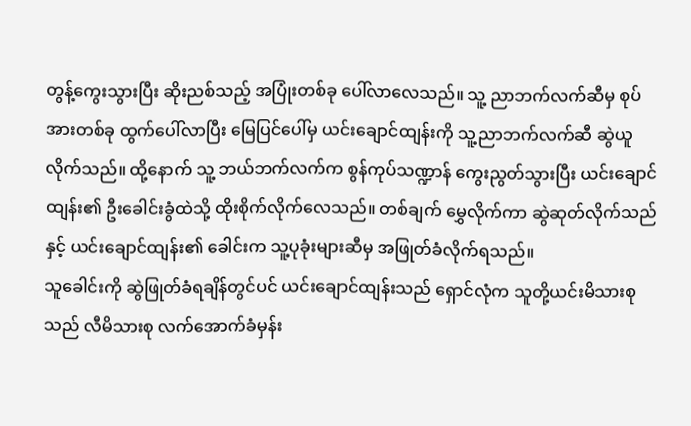တွန့်ကွေးသွားပြီး ဆိုးညစ်သည့် အပြုံးတစ်ခု ပေါ်လာလေသည်။ သူ့ ညာဘက်လက်ဆီမှ စုပ်အားတစ်ခု ထွက်ပေါ်လာပြီး မြေပြင်ပေါ်မှ ယင်းချောင်ထျန်းကို သူ့ညာဘက်လက်ဆီ ဆွဲယူလိုက်သည်။ ထို့နောက် သူ့ ဘယ်ဘက်လက်က စွန်ကုပ်သဏ္ဍာန် ကွေးညွတ်သွားပြီး ယင်းချောင်ထျန်း၏ ဦးခေါင်းခွံထဲသို့ ထိုးစိုက်လိုက်လေသည်။ တစ်ချက် မွှေလိုက်ကာ ဆွဲဆုတ်လိုက်သည်နှင့် ယင်းချောင်ထျန်း၏ ခေါင်းက သူ့ပုခုံးများဆီမှ အဖြုတ်ခံလိုက်ရသည်။
သူခေါင်းကို ဆွဲဖြုတ်ခံရချိန်တွင်ပင် ယင်းချောင်ထျန်းသည် ရှောင်လုံက သူတို့ယင်းမိသားစုသည် လီမိသားစု လက်အောက်ခံမှန်း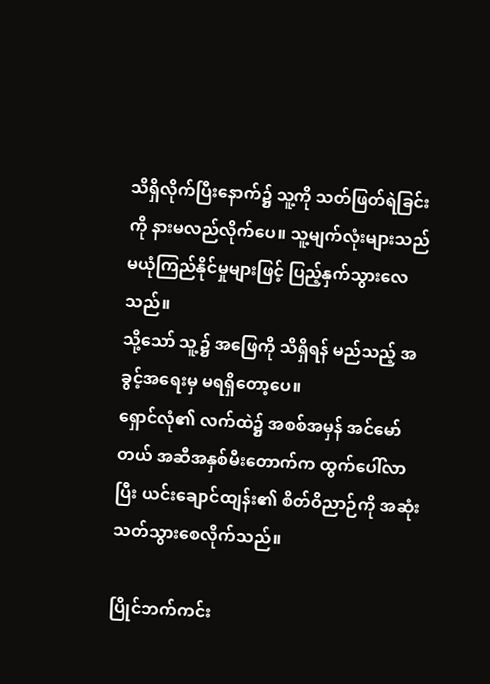သိရှိလိုက်ပြီးနောက်၌ သူ့ကို သတ်ဖြတ်ရဲခြင်းကို နားမလည်လိုက်ပေ။ သူ့မျက်လုံးများသည် မယုံကြည်နိုင်မှုများဖြင့် ပြည့်နှက်သွားလေသည်။
သို့သော် သူ့၌ အဖြေကို သိရှိရန် မည်သည့် အခွင့်အရေးမှ မရရှိတော့ပေ။
ရှောင်လုံ၏ လက်ထဲ၌ အစစ်အမှန် အင်မော်တယ် အဆီအနှစ်မီးတောက်က ထွက်ပေါ်လာပြီး ယင်းချောင်ထျန်း၏ စိတ်ဝိညာဉ်ကို အဆုံးသတ်သွားစေလိုက်သည်။

ပြိုင်ဘက်ကင်း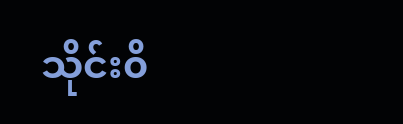သိုင်း၀ိ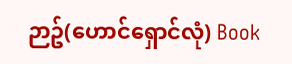ဉာဥ်(ဟောင်ရှောင်လုံ) Book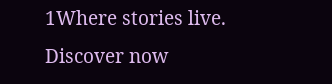1Where stories live. Discover now